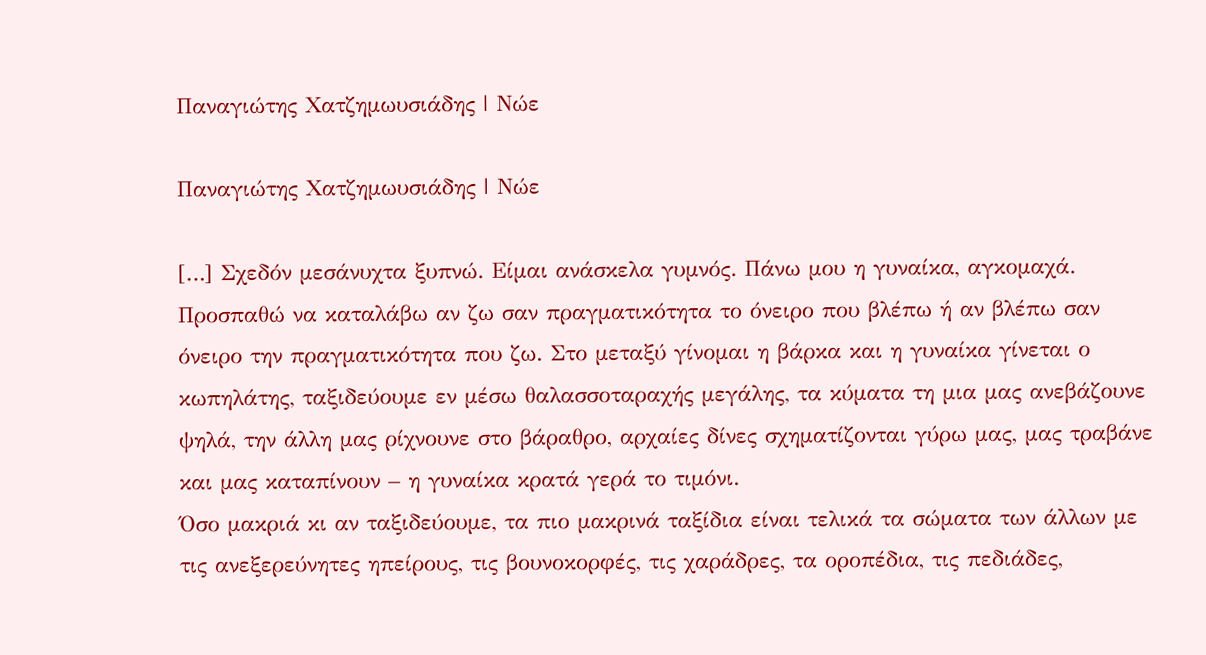Παναγιώτης Χατζημωυσιάδης | Νώε

Παναγιώτης Χατζημωυσιάδης | Νώε

[…] Σχεδόν μεσάνυχτα ξυπνώ. Είμαι ανάσκελα γυμνός. Πάνω μου η γυναίκα, αγκομαχά. Προσπαθώ να καταλάβω αν ζω σαν πραγματικότητα το όνειρο που βλέπω ή αν βλέπω σαν όνειρο την πραγματικότητα που ζω. Στο μεταξύ γίνομαι η βάρκα και η γυναίκα γίνεται ο κωπηλάτης, ταξιδεύουμε εν μέσω θαλασσοταραχής μεγάλης, τα κύματα τη μια μας ανεβάζουνε ψηλά, την άλλη μας ρίχνουνε στο βάραθρο, αρχαίες δίνες σχηματίζονται γύρω μας, μας τραβάνε και μας καταπίνουν – η γυναίκα κρατά γερά το τιμόνι.
Όσο μακριά κι αν ταξιδεύουμε, τα πιο μακρινά ταξίδια είναι τελικά τα σώματα των άλλων με τις ανεξερεύνητες ηπείρους, τις βουνοκορφές, τις χαράδρες, τα οροπέδια, τις πεδιάδες,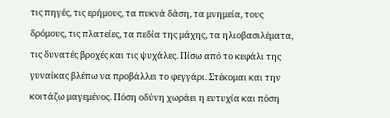τις πηγές, τις ερήμους, τα πυκνά δάση, τα μνημεία, τους δρόμους, τις πλατείες, τα πεδία της μάχης, τα ηλιοβασιλέματα, τις δυνατές βροχές και τις ψυχάλες. Πίσω από το κεφάλι της γυναίκας βλέπω να προβάλλει το φεγγάρι. Στέκομαι και την κοιτάζω μαγεμένος. Πόση οδύνη χωράει η ευτυχία και πόση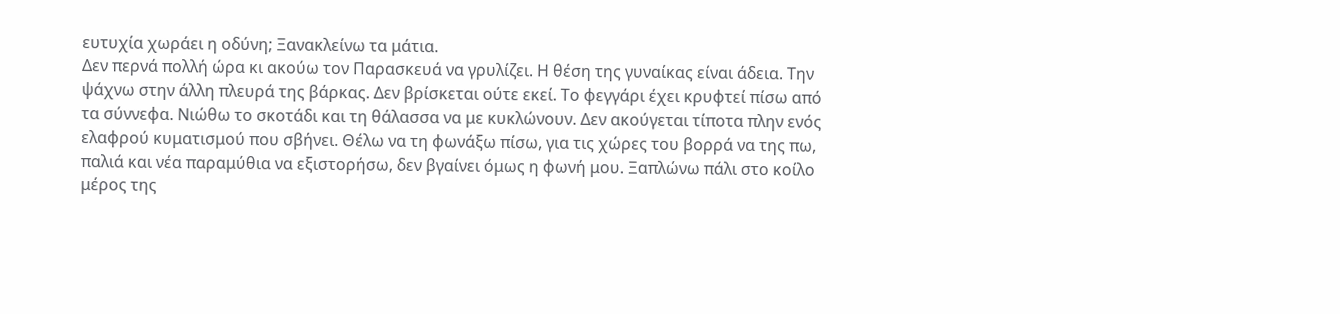ευτυχία χωράει η οδύνη; Ξανακλείνω τα μάτια.
Δεν περνά πολλή ώρα κι ακούω τον Παρασκευά να γρυλίζει. Η θέση της γυναίκας είναι άδεια. Την ψάχνω στην άλλη πλευρά της βάρκας. Δεν βρίσκεται ούτε εκεί. Το φεγγάρι έχει κρυφτεί πίσω από τα σύννεφα. Νιώθω το σκοτάδι και τη θάλασσα να με κυκλώνουν. Δεν ακούγεται τίποτα πλην ενός ελαφρού κυματισμού που σβήνει. Θέλω να τη φωνάξω πίσω, για τις χώρες του βορρά να της πω, παλιά και νέα παραμύθια να εξιστορήσω, δεν βγαίνει όμως η φωνή μου. Ξαπλώνω πάλι στο κοίλο μέρος της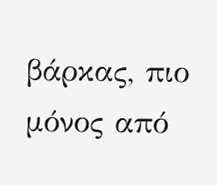βάρκας, πιο μόνος από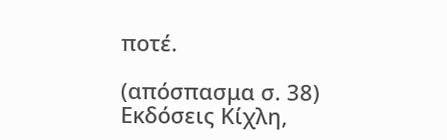ποτέ.

(απόσπασμα σ. 38)
Εκδόσεις Κίχλη,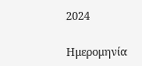2024

Ημερομηνία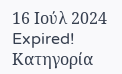16 Ιούλ 2024
Expired!
Κατηγορία